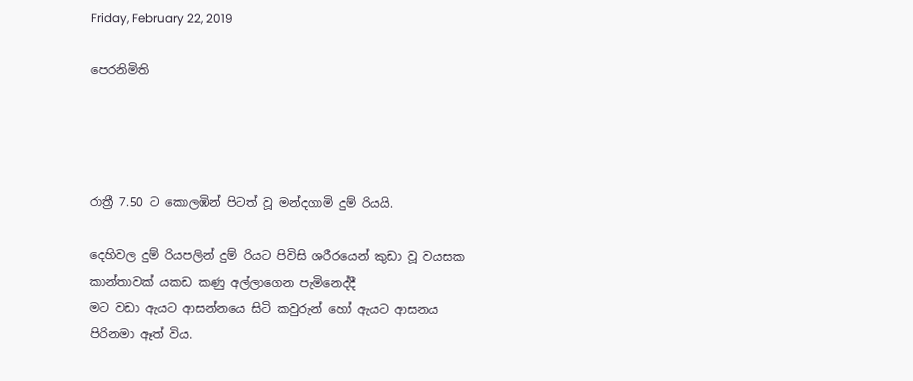Friday, February 22, 2019

පෙරනිමිති




රාත්‍රී 7.50 ට කොලඹින් පිටත් වූ මන්දගාමි දුම් රියයි.

දෙහිවල දුම් රියපලින් දුම් රියට පිවිසි ශරීරයෙන් කුඩා වූ වයසක කාන්තාවක් යකඩ කණු අල්ලාගෙන පැමිනෙද්දී
මට වඩා ඇයට ආසන්නයෙ සිටි කවුරුන් හෝ ඇයට ආසනය පිරිනමා ඈත් විය.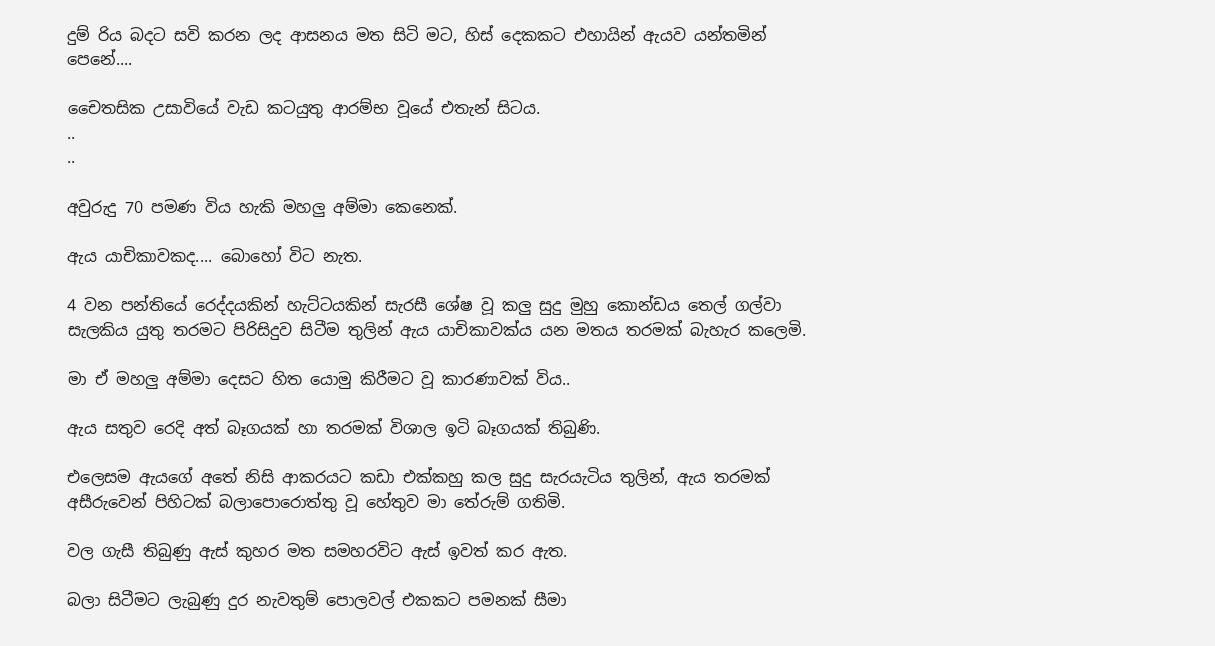දුම් රිය බදට සවි කරන ලද ආසනය මත සිටි මට, හිස් දෙකකට එහායින් ඇයව යන්තමින් පෙනේ....

චෛතසික උසාවියේ වැඩ කටයුතු ආරම්භ වූයේ එතැන් සිටය.
..
..

අවුරුදු 70 පමණ විය හැකි මහලු අම්මා කෙනෙක්.

ඇය යාචිකාවකද.... බොහෝ විට නැත.

4 වන පන්තියේ රෙද්දයකින් හැට්ටයකින් සැරසී ශේෂ වූ කලු සුදු මුහු කොන්ඩය තෙල් ගල්වා සැලකිය යුතු තරමට පිරිසිදුව සිටීම තුලින් ඇය යාචිකාවක්ය යන මතය තරමක් බැහැර කලෙමි.

මා ඒ මහලු අම්මා දෙසට හිත යොමු කිරීමට වූ කාරණාවක් විය..

ඇය සතුව රෙදි අත් බෑගයක් හා තරමක් විශාල ඉටි බෑගයක් තිබුණි.

එලෙසම ඇයගේ අතේ නිසි ආකරයට කඩා එක්කහු කල සුදු සැරයැටිය තුලින්, ඇය තරමක් අසීරුවෙන් පිහිටක් බලාපොරොත්තු වූ හේතුව මා තේරුම් ගතිමි.

වල ගැසී තිබුණු ඇස් කුහර මත සමහරවිට ඇස් ඉවත් කර ඇත.

බලා සිටීමට ලැබුණු දුර නැවතුම් පොලවල් එකකට පමනක් සීමා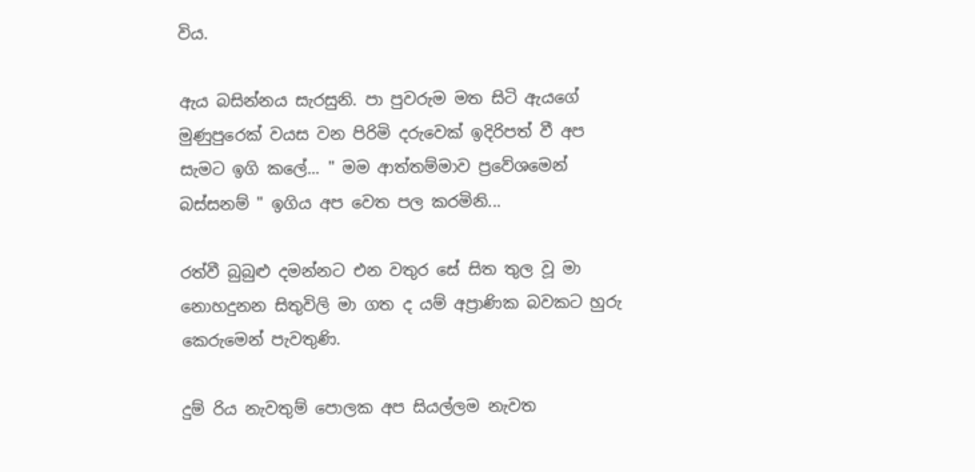විය.

ඇය බසින්නය සැරසුනි. පා පුවරුම මත සිටි ඇයගේ මුණුපුරෙක් වයස වන පිරිමි දරුවෙක් ඉදිරිපත් වී අප සැමට ඉගි කලේ... " මම ආත්තම්මාව ප්‍රවේශමෙන් බස්සනම් " ඉගිය අප වෙත පල කරමිනි...

රත්වී බුබුළු දමන්නට එන වතුර සේ සිත තුල වූ මා නොහදුනන සිතුවිලි මා ගත ද යම් අප්‍රාණික බවකට හුරු කෙරුමෙන් පැවතුණි.

දුම් රිය නැවතුම් පොලක අප සියල්ලම නැවත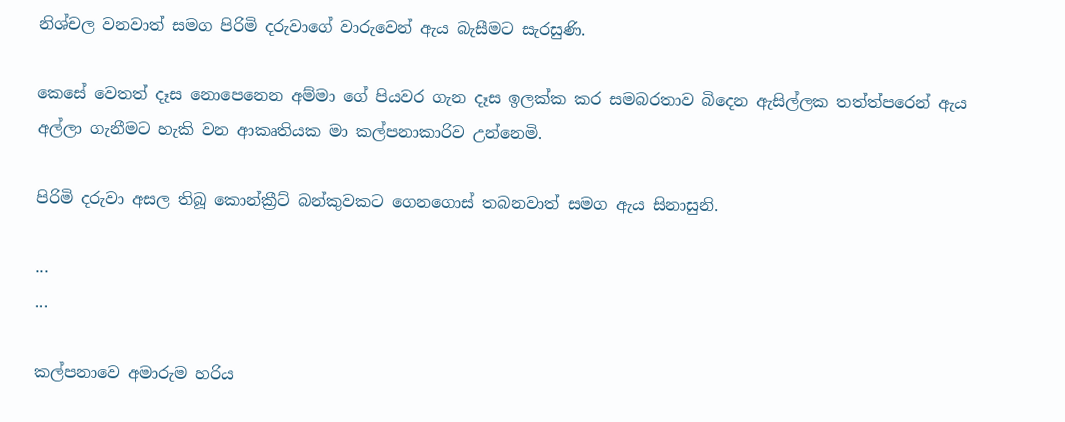නිශ්චල වනවාත් සමග පිරිමි දරුවාගේ වාරුවෙන් ඇය බැසීමට සැරසුණි.

කෙසේ වෙතත් දෑස නොපෙනෙන අම්මා ගේ පියවර ගැන දෑස ඉලක්ක කර සමබරතාව බිදෙන ඇසිල්ලක තත්ත්පරෙන් ඇය අල්ලා ගැනීමට හැකි වන ආකෘතියක මා කල්පනාකාරිව උන්නෙමි.

පිරිමි දරුවා අසල තිබූ කොන්ක්‍රීට් බන්කුවකට ගෙනගොස් තබනවාත් සමග ඇය සිනාසුනි.

...
...

කල්පනාවෙ අමාරුම හරිය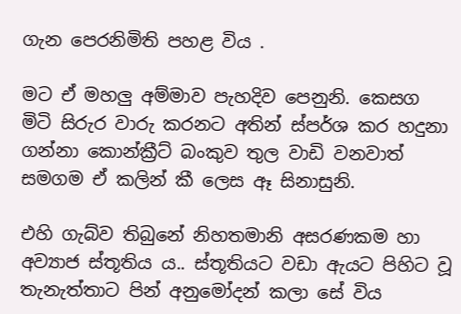ගැන පෙරනිමිති පහළ විය .

මට ඒ මහලු අම්මාව පැහදිව පෙනුනි. කෙසග මිටි සිරුර වාරු කරනට අතින් ස්පර්ශ කර හදුනා ගන්නා කොන්ක්‍රීට් බංකුව තුල වාඩි වනවාත් සමගම ඒ කලින් කී ලෙස ඈ සිනාසුනි.

එහි ගැබ්ව තිබුනේ නිහතමානි අසරණකම හා අව්‍යාජ ස්තූතිය ය.. ස්තූතියට වඩා ඇයට පිහිට වූ තැනැත්තාට පින් අනුමෝදන් කලා සේ විය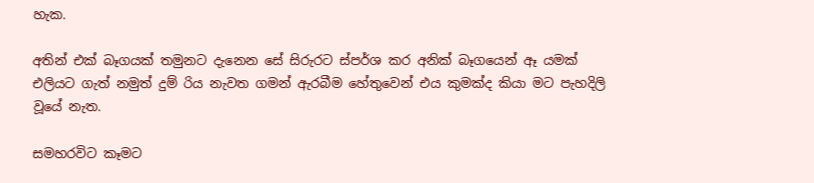හැක.

අතින් එක් බෑගයක් තමුනට දැනෙන සේ සිරුරට ස්පර්ශ කර අනික් බෑගයෙන් ඈ යමක් එලියට ගැත් නමුත් දුම් රිය නැවත ගමන් ඇරබීම හේතුවෙන් එය කුමක්ද කියා මට පැහදිලි වූයේ නැත.

සමහරවිට කෑමට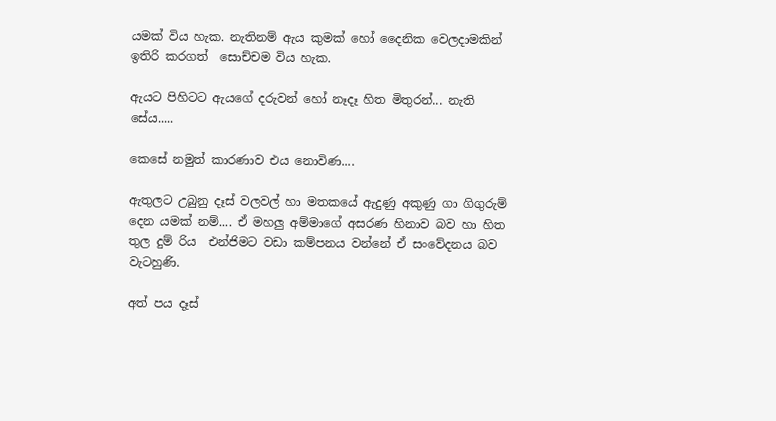යමක් විය හැක. නැතිනම් ඇය කුමක් හෝ දෛනික වෙලදාමකින් ඉතිරි කරගත්  සොච්චම විය හැක.

ඇයට පිහිටට ඇයගේ දරුවන් හෝ නෑදෑ හිත මිතුරන්... නැති සේය.....

කෙසේ නමුත් කාරණාව එය නොවිණ....

ඇතුලට උබුනු දෑස් වලවල් හා මතකයේ ඇදුණු අකුණු ගා ගිගුරුම් දෙන යමක් නම්.... ඒ මහලු අම්මාගේ අසරණ හිනාව බව හා හිත තුල දුම් රිය  එන්ජිමට වඩා කම්පනය වන්නේ ඒ සංවේදනය බව වැටහුණි.

අත් පය දෑස්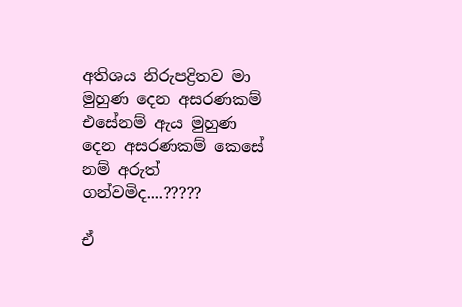අතිශය නිරුපද්‍රිතව මා මුහුණ දෙන අසරණකම් එසේනම් ඇය මුහුණ දෙන අසරණකම් කෙසේ නම් අරුත් ගන්වමිද....?????

ඒ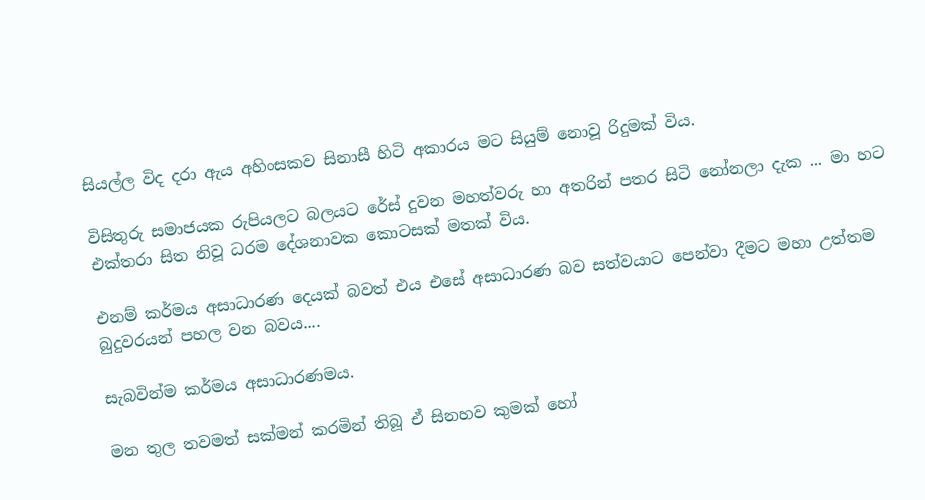සියල්ල විද දරා ඇය අහිංසකව සිනාසී හිටි අකාරය මට සියුම් නොවූ රිදුමක් විය.

විසිතුරු සමාජයක රුපියලට බලයට රේස් දුවන මහත්වරු හා අතරින් පතර සිටි නෝනලා දැක ... මා හට එක්තරා සිත නිවූ ධරම දේශනාවක කොටසක් මතක් විය.

එනම් කර්මය අසාධාරණ දෙයක් බවත් එය එසේ අසාධාරණ බව සත්වයාට පෙන්වා දීමට මහා උත්තම බුදුවරයන් පහල වන බවය....

සැබවින්ම කර්මය අසාධාරණමය.

මන තුල තවමත් සක්මන් කරමින් තිබූ ඒ සිනහව කුමක් හෝ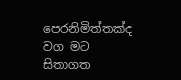පෙරනිමිත්තක්ද වග මට සිතාගත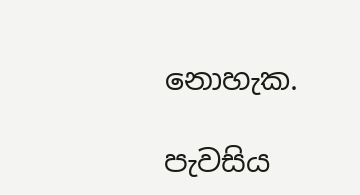නොහැක.

පැවසිය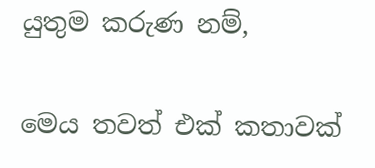යුතුම කරුණ නම්,

මෙය තවත් එක් කතාවක්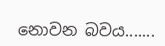නොවන බවය.......